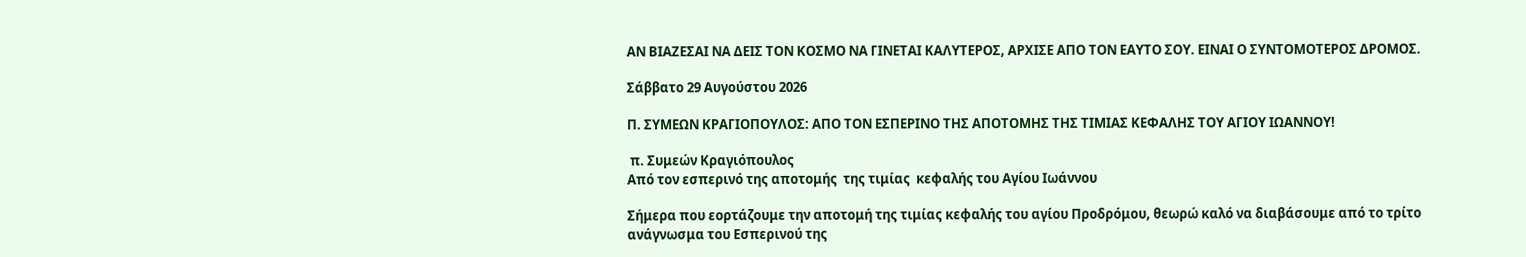ΑΝ ΒΙΑΖΕΣΑΙ ΝΑ ΔΕΙΣ ΤΟΝ ΚΟΣΜΟ ΝΑ ΓΙΝΕΤΑΙ ΚΑΛΥΤΕΡΟΣ, ΑΡΧΙΣΕ ΑΠΟ ΤΟΝ ΕΑΥΤΟ ΣΟΥ. ΕΙΝΑΙ Ο ΣΥΝΤΟΜΟΤΕΡΟΣ ΔΡΟΜΟΣ.

Σάββατο 29 Αυγούστου 2026

Π. ΣΥΜΕΩΝ ΚΡΑΓΙΟΠΟΥΛΟΣ: ΑΠΟ ΤΟΝ ΕΣΠΕΡΙΝΟ ΤΗΣ ΑΠΟΤΟΜΗΣ ΤΗΣ ΤΙΜΙΑΣ ΚΕΦΑΛΗΣ ΤΟΥ ΑΓΙΟΥ ΙΩΑΝΝΟΥ!

 π. Συμεών Κραγιόπουλος
Από τον εσπερινό της αποτομής  της τιμίας  κεφαλής του Αγίου Ιωάννου

Σήμερα που εορτάζουμε την αποτομή της τιμίας κεφαλής του αγίου Προδρόμου, θεωρώ καλό να διαβάσουμε από το τρίτο ανάγνωσμα του Εσπερινού της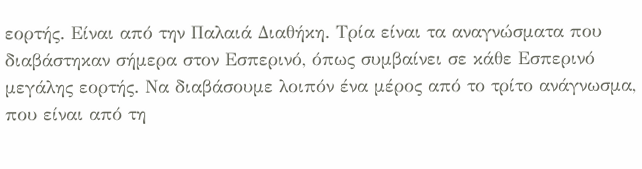εορτής. Είναι από την Παλαιά Διαθήκη. Τρία είναι τα αναγνώσματα που διαβάστηκαν σήμερα στον Εσπερινό, όπως συμβαίνει σε κάθε Εσπερινό μεγάλης εορτής. Να διαβάσουμε λοιπόν ένα μέρος από το τρίτο ανάγνωσμα, που είναι από τη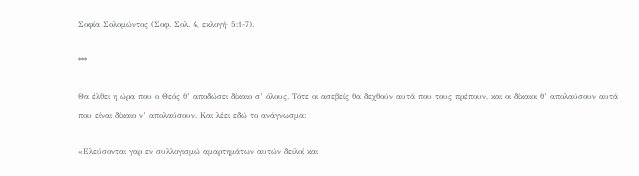Σοφία Σολομώντος (Σοφ. Σολ. 4, εκλογή· 5:1-7).

***

Θα έλθει η ώρα που ο Θεός θ’ αποδώσει δίκαιο σ’ όλους. Τότε οι ασεβείς θα δεχθούν αυτά που τους πρέπουν, και οι δίκαιοι θ’ απολαύσουν αυτά που είναι δίκαιο ν’ απολαύσουν. Και λέει εδώ το ανάγνωσμα:

«Ελεύσονται γαρ εν συλλογισμώ αμαρτημάτων αυτών δειλοί και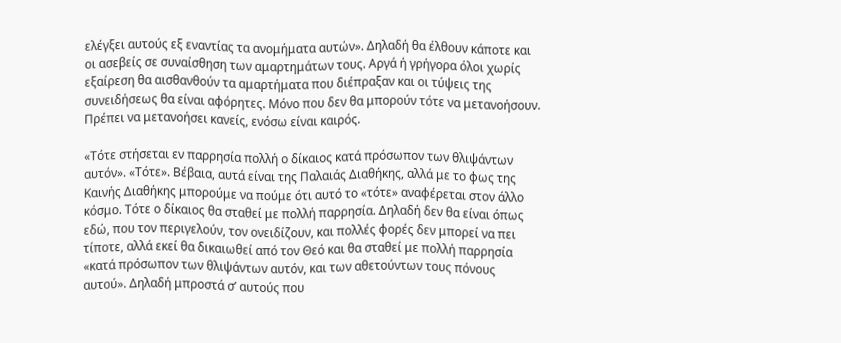ελέγξει αυτούς εξ εναντίας τα ανομήματα αυτών». Δηλαδή θα έλθουν κάποτε και οι ασεβείς σε συναίσθηση των αμαρτημάτων τους. Αργά ή γρήγορα όλοι χωρίς εξαίρεση θα αισθανθούν τα αμαρτήματα που διέπραξαν και οι τύψεις της συνειδήσεως θα είναι αφόρητες. Μόνο που δεν θα μπορούν τότε να μετανοήσουν. Πρέπει να μετανοήσει κανείς, ενόσω είναι καιρός.

«Τότε στήσεται εν παρρησία πολλή ο δίκαιος κατά πρόσωπον των θλιψάντων αυτόν». «Τότε». Βέβαια, αυτά είναι της Παλαιάς Διαθήκης, αλλά με το φως της Καινής Διαθήκης μπορούμε να πούμε ότι αυτό το «τότε» αναφέρεται στον άλλο κόσμο. Τότε ο δίκαιος θα σταθεί με πολλή παρρησία. Δηλαδή δεν θα είναι όπως εδώ, που τον περιγελούν, τον ονειδίζουν, και πολλές φορές δεν μπορεί να πει τίποτε, αλλά εκεί θα δικαιωθεί από τον Θεό και θα σταθεί με πολλή παρρησία «κατά πρόσωπον των θλιψάντων αυτόν, και των αθετούντων τους πόνους αυτού». Δηλαδή μπροστά σ’ αυτούς που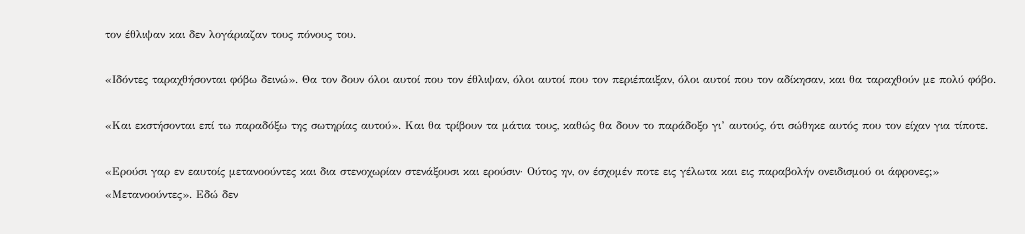τον έθλιψαν και δεν λογάριαζαν τους πόνους του.

«Ιδόντες ταραχθήσονται φόβω δεινώ». Θα τον δουν όλοι αυτοί που τον έθλιψαν, όλοι αυτοί που τον περιέπαιξαν, όλοι αυτοί που τον αδίκησαν, και θα ταραχθούν με πολύ φόβο.

«Και εκστήσονται επί τω παραδόξω της σωτηρίας αυτού». Και θα τρίβουν τα μάτια τους, καθώς θα δουν το παράδοξο γι’ αυτούς, ότι σώθηκε αυτός που τον είχαν για τίποτε.

«Ερούσι γαρ εν εαυτοίς μετανοούντες και δια στενοχωρίαν στενάξουσι και ερούσιν· Ούτος ην, ον έσχομέν ποτε εις γέλωτα και εις παραβολήν ονειδισμού οι άφρονες;» «Μετανοούντες». Εδώ δεν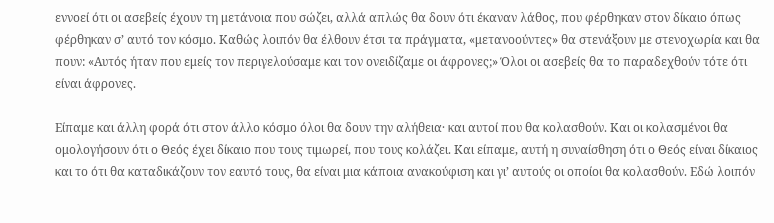εννοεί ότι οι ασεβείς έχουν τη μετάνοια που σώζει, αλλά απλώς θα δουν ότι έκαναν λάθος, που φέρθηκαν στον δίκαιο όπως φέρθηκαν σ’ αυτό τον κόσμο. Καθώς λοιπόν θα έλθουν έτσι τα πράγματα, «μετανοούντες» θα στενάξουν με στενοχωρία και θα πουν: «Αυτός ήταν που εμείς τον περιγελούσαμε και τον ονειδίζαμε οι άφρονες;» Όλοι οι ασεβείς θα το παραδεχθούν τότε ότι είναι άφρονες.

Είπαμε και άλλη φορά ότι στον άλλο κόσμο όλοι θα δουν την αλήθεια· και αυτοί που θα κολασθούν. Και οι κολασμένοι θα ομολογήσουν ότι ο Θεός έχει δίκαιο που τους τιμωρεί, που τους κολάζει. Και είπαμε, αυτή η συναίσθηση ότι ο Θεός είναι δίκαιος και το ότι θα καταδικάζουν τον εαυτό τους, θα είναι μια κάποια ανακούφιση και γι’ αυτούς οι οποίοι θα κολασθούν. Εδώ λοιπόν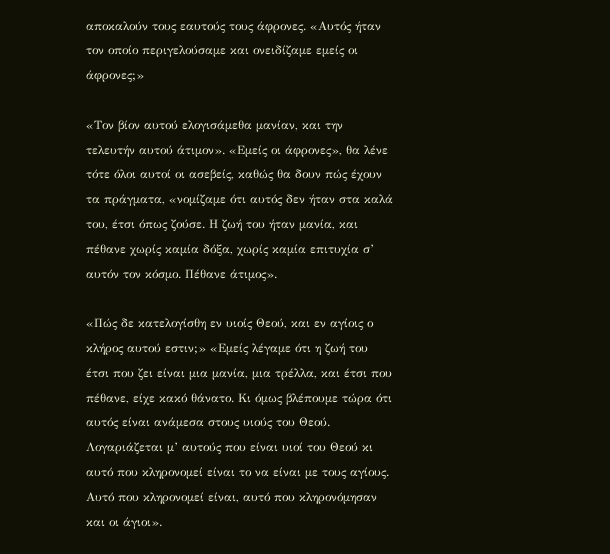αποκαλούν τους εαυτούς τους άφρονες. «Αυτός ήταν τον οποίο περιγελούσαμε και ονειδίζαμε εμείς οι άφρονες;»

«Τον βίον αυτού ελογισάμεθα μανίαν, και την τελευτήν αυτού άτιμον». «Εμείς οι άφρονες», θα λένε τότε όλοι αυτοί οι ασεβείς, καθώς θα δουν πώς έχουν τα πράγματα, «νομίζαμε ότι αυτός δεν ήταν στα καλά του, έτσι όπως ζούσε. Η ζωή του ήταν μανία, και πέθανε χωρίς καμία δόξα, χωρίς καμία επιτυχία σ’ αυτόν τον κόσμο. Πέθανε άτιμος».

«Πώς δε κατελογίσθη εν υιοίς Θεού, και εν αγίοις ο κλήρος αυτού εστιν;» «Εμείς λέγαμε ότι η ζωή του έτσι που ζει είναι μια μανία, μια τρέλλα, και έτσι που πέθανε, είχε κακό θάνατο. Κι όμως βλέπουμε τώρα ότι αυτός είναι ανάμεσα στους υιούς του Θεού. Λογαριάζεται μ’ αυτούς που είναι υιοί του Θεού κι αυτό που κληρονομεί είναι το να είναι με τους αγίους. Αυτό που κληρονομεί είναι, αυτό που κληρονόμησαν και οι άγιοι».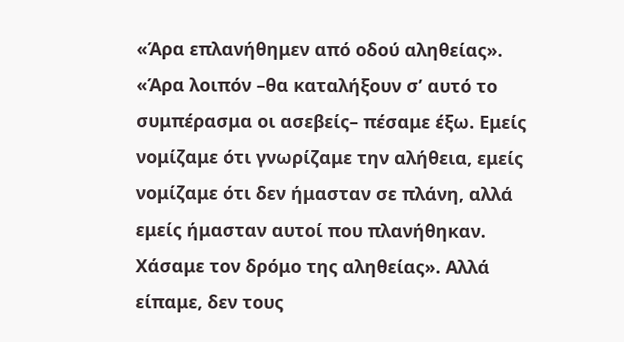«Άρα επλανήθημεν από οδού αληθείας». «Άρα λοιπόν –θα καταλήξουν σ’ αυτό το συμπέρασμα οι ασεβείς– πέσαμε έξω. Εμείς νομίζαμε ότι γνωρίζαμε την αλήθεια, εμείς νομίζαμε ότι δεν ήμασταν σε πλάνη, αλλά εμείς ήμασταν αυτοί που πλανήθηκαν. Χάσαμε τον δρόμο της αληθείας». Αλλά είπαμε, δεν τους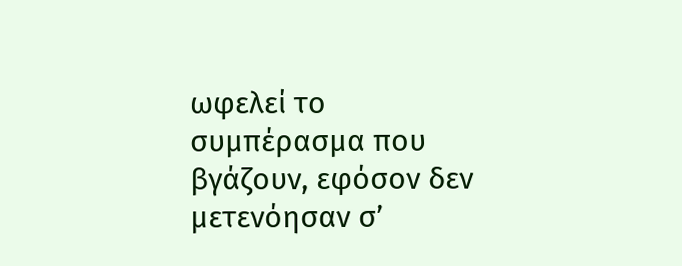ωφελεί το συμπέρασμα που βγάζουν, εφόσον δεν μετενόησαν σ’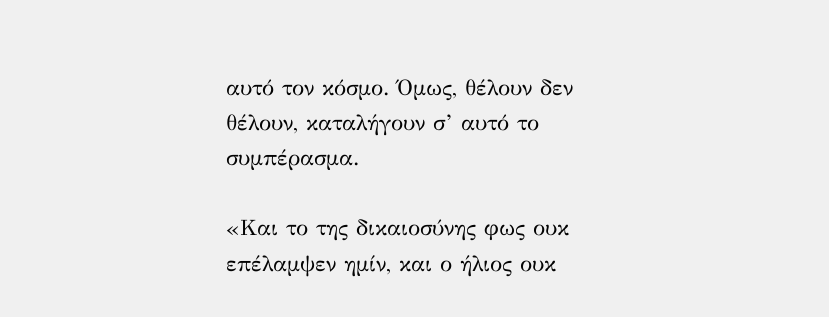αυτό τον κόσμο. Όμως, θέλουν δεν θέλουν, καταλήγουν σ’ αυτό το συμπέρασμα.

«Και το της δικαιοσύνης φως ουκ επέλαμψεν ημίν, και ο ήλιος ουκ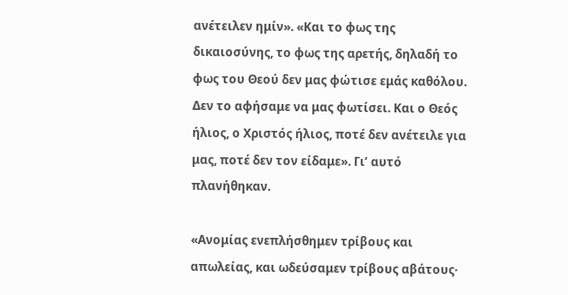ανέτειλεν ημίν». «Και το φως της δικαιοσύνης, το φως της αρετής, δηλαδή το φως του Θεού δεν μας φώτισε εμάς καθόλου. Δεν το αφήσαμε να μας φωτίσει. Και ο Θεός ήλιος, ο Χριστός ήλιος, ποτέ δεν ανέτειλε για μας, ποτέ δεν τον είδαμε». Γι’ αυτό πλανήθηκαν.

«Ανομίας ενεπλήσθημεν τρίβους και απωλείας, και ωδεύσαμεν τρίβους αβάτους·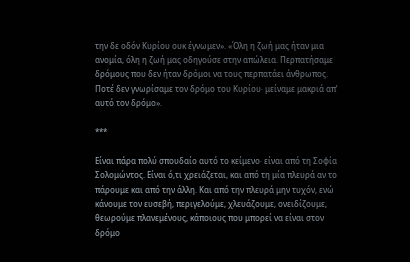την δε οδόν Κυρίου ουκ έγνωμεν». «Όλη η ζωή μας ήταν μια ανομία, όλη η ζωή μας οδηγούσε στην απώλεια. Περπατήσαμε δρόμους που δεν ήταν δρόμοι να τους περπατάει άνθρωπος. Ποτέ δεν γνωρίσαμε τον δρόμο του Κυρίου· μείναμε μακριά απ’ αυτό τον δρόμο».

***

Είναι πάρα πολύ σπουδαίο αυτό το κείμενο· είναι από τη Σοφία Σολομώντος. Είναι ό,τι χρειάζεται, και από τη μία πλευρά αν το πάρουμε και από την άλλη. Και από την πλευρά μην τυχόν, ενώ κάνουμε τον ευσεβή, περιγελούμε, χλευάζουμε, ονειδίζουμε, θεωρούμε πλανεμένους, κάποιους που μπορεί να είναι στον δρόμο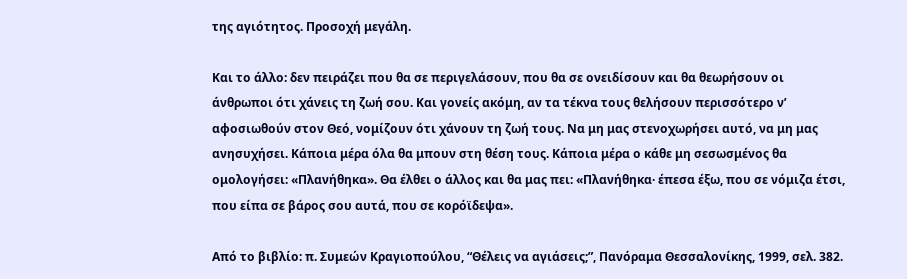της αγιότητος. Προσοχή μεγάλη.

Και το άλλο: δεν πειράζει που θα σε περιγελάσουν, που θα σε ονειδίσουν και θα θεωρήσουν οι άνθρωποι ότι χάνεις τη ζωή σου. Και γονείς ακόμη, αν τα τέκνα τους θελήσουν περισσότερο ν’ αφοσιωθούν στον Θεό, νομίζουν ότι χάνουν τη ζωή τους. Να μη μας στενοχωρήσει αυτό, να μη μας ανησυχήσει. Κάποια μέρα όλα θα μπουν στη θέση τους. Κάποια μέρα ο κάθε μη σεσωσμένος θα ομολογήσει: «Πλανήθηκα». Θα έλθει ο άλλος και θα μας πει: «Πλανήθηκα· έπεσα έξω, που σε νόμιζα έτσι, που είπα σε βάρος σου αυτά, που σε κορόϊδεψα».

Από το βιβλίο: π. Συμεών Κραγιοπούλου, “Θέλεις να αγιάσεις;”, Πανόραμα Θεσσαλονίκης, 1999, σελ. 382.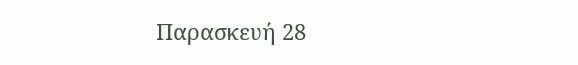Παρασκευή 28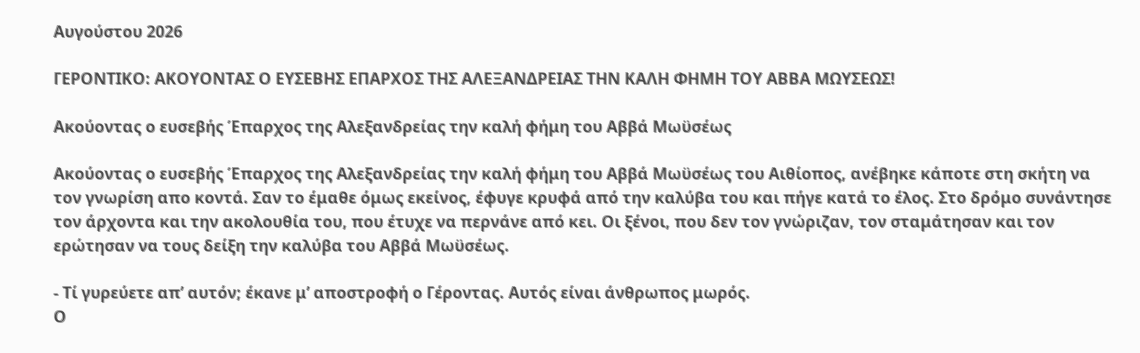Αυγούστου 2026

ΓΕΡΟΝΤΙΚΟ: ΑΚΟΥΟΝΤΑΣ Ο ΕΥΣΕΒΗΣ ΕΠΑΡΧΟΣ ΤΗΣ ΑΛΕΞΑΝΔΡΕΙΑΣ ΤΗΝ ΚΑΛΗ ΦΗΜΗ ΤΟΥ ΑΒΒΑ ΜΩΥΣΕΩΣ!

Ακούοντας ο ευσεβής Έπαρχος της Αλεξανδρείας την καλή φήμη του Αββά Μωϋσέως

Ακούοντας ο ευσεβής Έπαρχος της Αλεξανδρείας την καλή φήμη του Αββά Μωϋσέως του Αιθίοπος, ανέβηκε κάποτε στη σκήτη να τον γνωρίση απο κοντά. Σαν το έμαθε όμως εκείνος, έφυγε κρυφά από την καλύβα του και πήγε κατά το έλος. Στο δρόμο συνάντησε τον άρχοντα και την ακολουθία του, που έτυχε να περνάνε από κει. Οι ξένοι, που δεν τον γνώριζαν, τον σταμάτησαν και τον ερώτησαν να τους δείξη την καλύβα του Αββά Μωϋσέως.

- Τί γυρεύετε απ’ αυτόν; έκανε μ’ αποστροφή ο Γέροντας. Αυτός είναι άνθρωπος μωρός.
Ο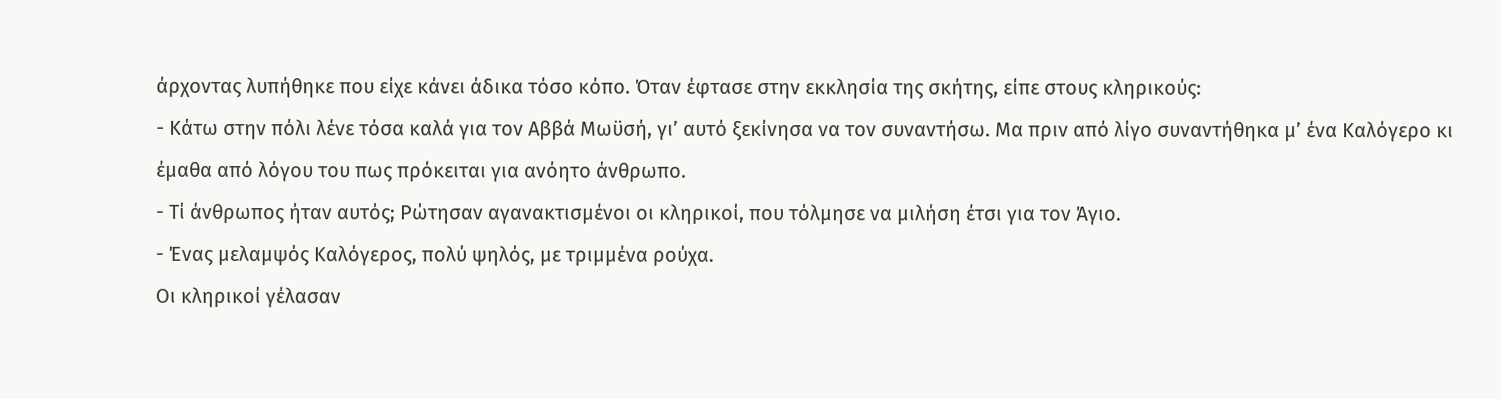άρχοντας λυπήθηκε που είχε κάνει άδικα τόσο κόπο. Όταν έφτασε στην εκκλησία της σκήτης, είπε στους κληρικούς:
- Κάτω στην πόλι λένε τόσα καλά για τον Αββά Μωϋσή, γι’ αυτό ξεκίνησα να τον συναντήσω. Μα πριν από λίγο συναντήθηκα μ’ ένα Καλόγερο κι έμαθα από λόγου του πως πρόκειται για ανόητο άνθρωπο.
- Τί άνθρωπος ήταν αυτός; Ρώτησαν αγανακτισμένοι οι κληρικοί, που τόλμησε να μιλήση έτσι για τον Άγιο.
- Ένας μελαμψός Καλόγερος, πολύ ψηλός, με τριμμένα ρούχα.
Οι κληρικοί γέλασαν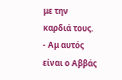με την καρδιά τους.
- Αμ αυτός είναι ο Αββάς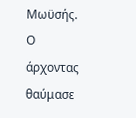Μωϋσής.
Ο άρχοντας θαύμασε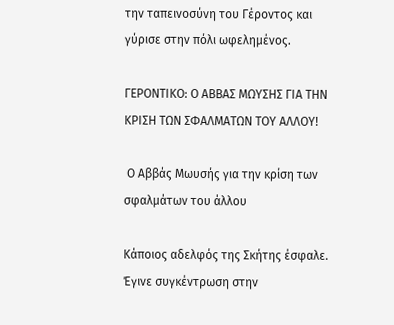την ταπεινοσύνη του Γέροντος και γύρισε στην πόλι ωφελημένος.

ΓΕΡΟΝΤΙΚΟ: Ο ΑΒΒΑΣ ΜΩΥΣΗΣ ΓΙΑ ΤΗΝ ΚΡΙΣΗ ΤΩΝ ΣΦΑΛΜΑΤΩΝ ΤΟΥ ΑΛΛΟΥ!

 Ο Αββάς Μωυσής για την κρίση των σφαλμάτων του άλλου

Κάποιος αδελφός της Σκήτης έσφαλε. Έγινε συγκέντρωση στην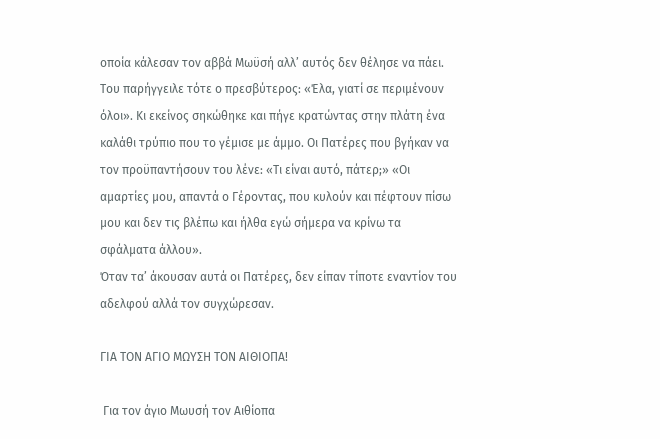οποία κάλεσαν τον αββά Μωϋσή αλλ’ αυτός δεν θέλησε να πάει. Του παρήγγειλε τότε ο πρεσβύτερος: «Έλα, γιατί σε περιμένουν όλοι». Κι εκείνος σηκώθηκε και πήγε κρατώντας στην πλάτη ένα καλάθι τρύπιο που το γέμισε με άμμο. Οι Πατέρες που βγήκαν να τον προϋπαντήσουν του λένε: «Τι είναι αυτό, πάτερ;» «Οι αμαρτίες μου, απαντά ο Γέροντας, που κυλούν και πέφτουν πίσω μου και δεν τις βλέπω και ήλθα εγώ σήμερα να κρίνω τα σφάλματα άλλου».
Όταν τα’ άκουσαν αυτά οι Πατέρες, δεν είπαν τίποτε εναντίον του αδελφού αλλά τον συγχώρεσαν.

ΓΙΑ ΤΟΝ ΑΓΙΟ ΜΩΥΣΗ ΤΟΝ ΑΙΘΙΟΠΑ!

 Για τον άγιο Μωυσή τον Αιθίοπα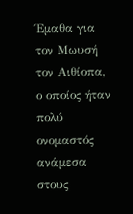Έμαθα για τον Μωυσή τον Αιθίοπα, ο οποίος ήταν πολύ ονομαστός ανάμεσα στους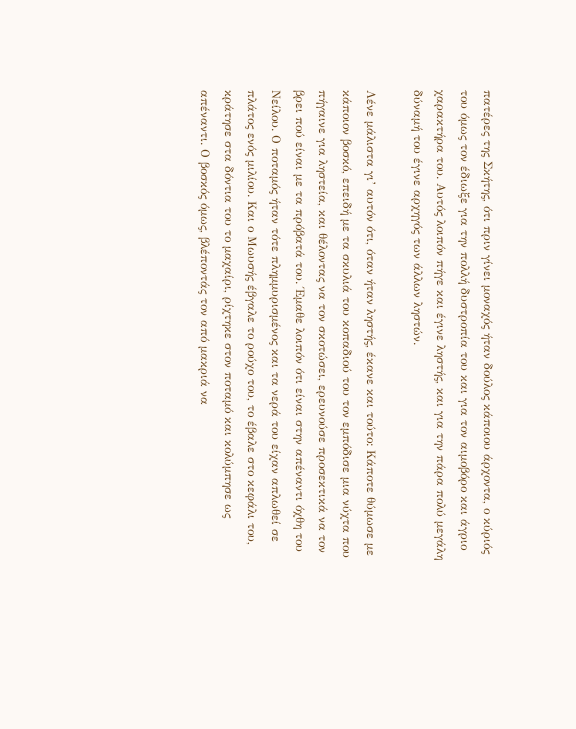πατέρες της Σκήτης, ότι πριν γίνει μοναχός ήταν δούλος κάποιου άρχοντα, ο κύριός του όμως τον έδιωξε για την πολλή δυστροπία του και για τον αιμοβόρο και άγριο χαρακτήρα του. Αυτός λοιπόν πήγε και έγινε ληστής, και για την πάρα πολύ μεγάλη δύναμή του έγινε αρχηγός των άλλων ληστών.

Λένε μάλιστα γι’ αυτόν ότι, όταν ήταν ληστής, έκανε και τούτο: Κάποτε θύμωσε με κάποιον βοσκό, επειδή με τα σκυλιά του κοπαδιού του τον εμπόδισε μια νύχτα που πήγαινε για ληστεία, και θέλοντας να τον σκοτώσει, ερευνούσε προσεκτικά να τον βρει πού είναι με τα πρόβατά του. Έμαθε λοιπόν ότι είναι στην απέναντι όχθη του Νείλου. Ο ποταμός ήταν τότε πλημμυρισμένος και τα νερά του είχαν απλωθεί σε πλάτος ενός μιλίου. Και ο Μωυσής έβγαλε το ρούχο του, το έβαλε στο κεφάλι του, κράτησε στα δόντια του το μαχαίρι, ρίχτηκε στον ποταμό και κολύμπησε ως απέναντι. Ο βοσκός όμως, βλέποντάς τον από μακριά να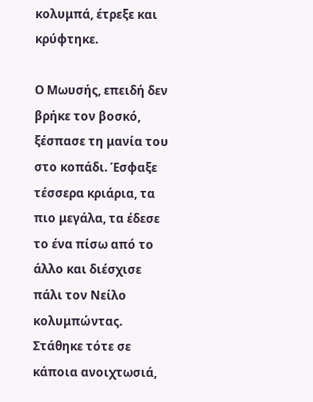κολυμπά, έτρεξε και κρύφτηκε.

Ο Μωυσής, επειδή δεν βρήκε τον βοσκό, ξέσπασε τη μανία του στο κοπάδι. Έσφαξε τέσσερα κριάρια, τα πιο μεγάλα, τα έδεσε το ένα πίσω από το άλλο και διέσχισε πάλι τον Νείλο κολυμπώντας. Στάθηκε τότε σε κάποια ανοιχτωσιά,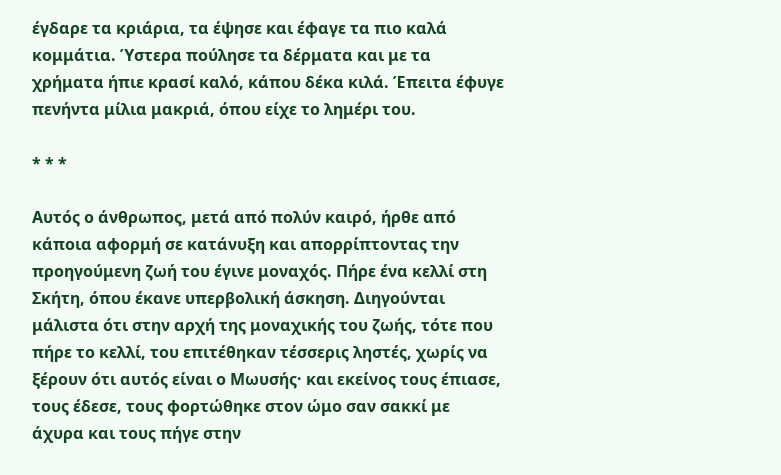έγδαρε τα κριάρια, τα έψησε και έφαγε τα πιο καλά κομμάτια. Ύστερα πούλησε τα δέρματα και με τα χρήματα ήπιε κρασί καλό, κάπου δέκα κιλά. Έπειτα έφυγε πενήντα μίλια μακριά, όπου είχε το λημέρι του.

* * *

Αυτός ο άνθρωπος, μετά από πολύν καιρό, ήρθε από κάποια αφορμή σε κατάνυξη και απορρίπτοντας την προηγούμενη ζωή του έγινε μοναχός. Πήρε ένα κελλί στη Σκήτη, όπου έκανε υπερβολική άσκηση. Διηγούνται μάλιστα ότι στην αρχή της μοναχικής του ζωής, τότε που πήρε το κελλί, του επιτέθηκαν τέσσερις ληστές, χωρίς να ξέρουν ότι αυτός είναι ο Μωυσής· και εκείνος τους έπιασε, τους έδεσε, τους φορτώθηκε στον ώμο σαν σακκί με άχυρα και τους πήγε στην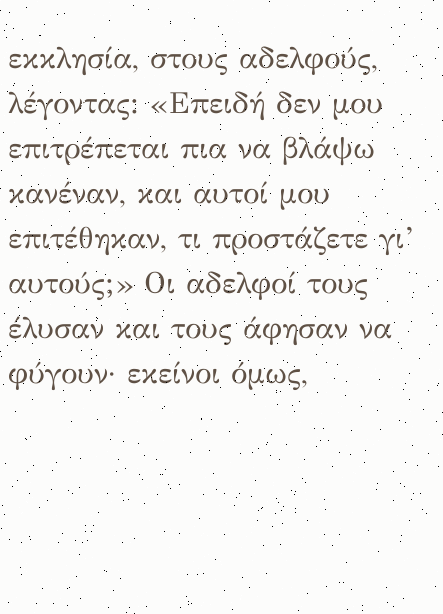εκκλησία, στους αδελφούς, λέγοντας: «Επειδή δεν μου επιτρέπεται πια να βλάψω κανέναν, και αυτοί μου επιτέθηκαν, τι προστάζετε γι’ αυτούς;» Οι αδελφοί τους έλυσαν και τους άφησαν να φύγουν· εκείνοι όμως,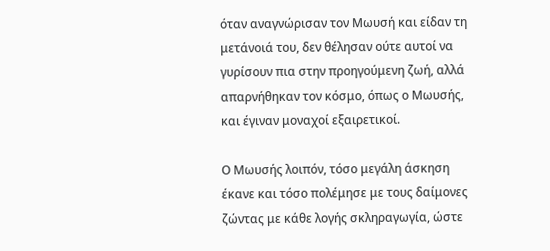όταν αναγνώρισαν τον Μωυσή και είδαν τη μετάνοιά του, δεν θέλησαν ούτε αυτοί να γυρίσουν πια στην προηγούμενη ζωή, αλλά απαρνήθηκαν τον κόσμο, όπως ο Μωυσής, και έγιναν μοναχοί εξαιρετικοί.

Ο Μωυσής λοιπόν, τόσο μεγάλη άσκηση έκανε και τόσο πολέμησε με τους δαίμονες ζώντας με κάθε λογής σκληραγωγία, ώστε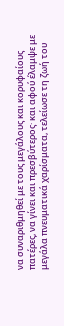να συναριθμηθεί με τους μεγάλους και κορυφαίους πατέρες, να γίνει και πρεσβύτερος· και αφού έλαμψε με μεγάλα πνευματικά χαρίσματα, τελείωσε τη ζωή του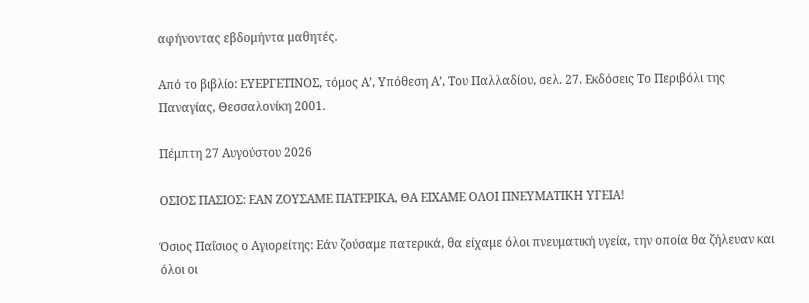αφήνοντας εβδομήντα μαθητές.

Από το βιβλίο: ΕΥΕΡΓΕΤΙΝΟΣ, τόμος Α’, Υπόθεση Α’, Του Παλλαδίου, σελ. 27. Εκδόσεις Το Περιβόλι της Παναγίας, Θεσσαλονίκη 2001.

Πέμπτη 27 Αυγούστου 2026

ΟΣΙΟΣ ΠΑΣΙΟΣ: ΕΑΝ ΖΟΥΣΑΜΕ ΠΑΤΕΡΙΚΑ, ΘΑ ΕΙΧΑΜΕ ΟΛΟΙ ΠΝΕΥΜΑΤΙΚΗ ΥΓΕΙΑ!

Όσιος Παΐσιος ο Αγιορείτης: Εάν ζούσαμε πατερικά, θα είχαμε όλοι πνευματική υγεία, την οποία θα ζήλευαν και όλοι οι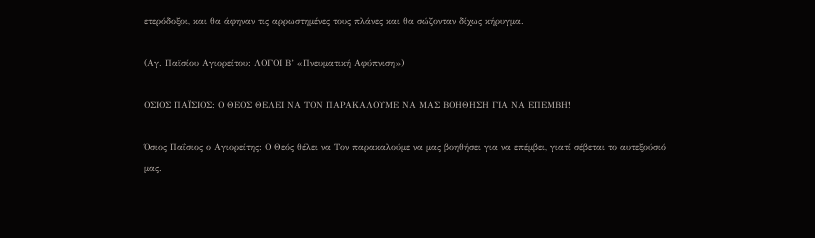ετερόδοξοι, και θα άφηναν τις αρρωστημένες τους πλάνες και θα σώζονταν δίχως κήρυγμα.

(Αγ. Παϊσίου Αγιορείτου: ΛΟΓΟΙ Β’ «Πνευματική Αφύπνιση»)

ΟΣΙΟΣ ΠΑΪΣΙΟΣ: Ο ΘΕΟΣ ΘΕΛΕΙ ΝΑ ΤΟΝ ΠΑΡΑΚΑΛΟΥΜΕ ΝΑ ΜΑΣ ΒΟΗΘΗΣΗ ΓΙΑ ΝΑ ΕΠΕΜΒΗ!

Όσιος Παΐσιος ο Αγιορείτης: Ο Θεός θέλει να Τον παρακαλούμε να μας βοηθήσει για να επέμβει, γιατί σέβεται το αυτεξούσιό μας.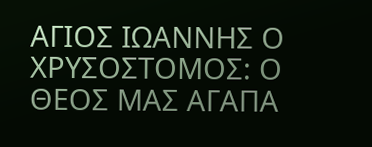ΑΓΙΟΣ ΙΩΑΝΝΗΣ Ο ΧΡΥΣΟΣΤΟΜΟΣ: Ο ΘΕΟΣ ΜΑΣ ΑΓΑΠΑ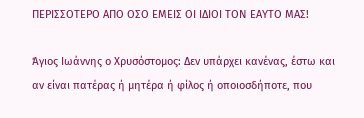ΠΕΡΙΣΣΟΤΕΡΟ ΑΠΟ ΟΣΟ ΕΜΕΙΣ ΟΙ ΙΔΙΟΙ ΤΟΝ ΕΑΥΤΟ ΜΑΣ!

Άγιος Ιωάννης ο Χρυσόστομος: Δεν υπάρχει κανένας, έστω και αν είναι πατέρας ή μητέρα ή φίλος ή οποιοσδήποτε, που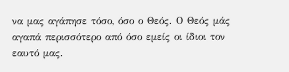να μας αγάπησε τόσο, όσο ο Θεός. Ο Θεός μάς αγαπά περισσότερο από όσο εμείς οι ίδιοι τον εαυτό μας.